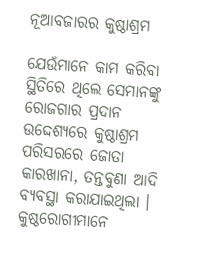ନୂଆବଜାରର କୁଷ୍ଠାଶ୍ରମ

ଯେଉଁମାନେ କାମ କରିବା ସ୍ଥିତିରେ ଥିଲେ ସେମାନଙ୍କୁ ରୋଜଗାର ପ୍ରଦାନ ଉଦ୍ଦେଶ୍ୟରେ କୁଷ୍ଠାଶ୍ରମ ପରିସରରେ ଜୋତା କାରଖାନା, ତନ୍ତବୁଣା ଆଦି ବ୍ୟବସ୍ଥା କରାଯାଇଥିଲା । କୁଷ୍ଠରୋଗୀମାନେ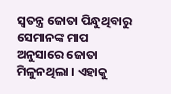ସ୍ୱତନ୍ତ୍ର ଜୋତା ପିନ୍ଧୁଥିବାରୁ ସେମାନଙ୍କ ମାପ ଅନୁସାରେ ଜୋତା ମିଳୁନଥିଲା । ଏହାକୁ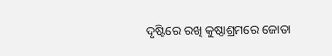ଦୃଷ୍ଟିରେ ରଖି କୁଷ୍ଠାଶ୍ରମରେ ଜୋତା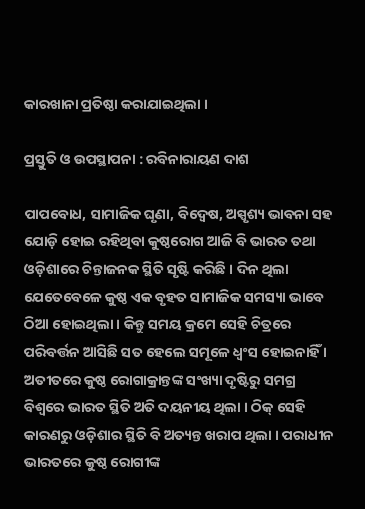କାରଖାନା ପ୍ରତିଷ୍ଠା କରାଯାଇଥିଲା ।

ପ୍ରସ୍ତୁତି ଓ ଉପସ୍ଥାପନା : ରବିନାରାୟଣ ଦାଶ

ପାପବୋଧ, ସାମାଜିକ ଘୃଣା, ବିଦ୍ୱେଷ, ଅସ୍ପୃଶ୍ୟ ଭାବନା ସହ ଯୋଡ଼ି ହୋଇ ରହିଥିବା କୁଷ୍ଠରୋଗ ଆଜି ବି ଭାରତ ତଥା ଓଡ଼ିଶାରେ ଚିନ୍ତାଜନକ ସ୍ଥିତି ସୃଷ୍ଟି କରିଛି । ଦିନ ଥିଲା ଯେତେବେଳେ କୁଷ୍ଠ ଏକ ବୃହତ ସାମାଜିକ ସମସ୍ୟା ଭାବେ ଠିଆ ହୋଇଥିଲା । କିନ୍ତୁ ସମୟ କ୍ରମେ ସେହି ଚିତ୍ରରେ ପରିବର୍ତ୍ତନ ଆସିଛି ସତ ହେଲେ ସମୂଳେ ଧ୍ୱଂସ ହୋଇନାହିଁ । ଅତୀତରେ କୁଷ୍ଠ ରୋଗାକ୍ରାନ୍ତଙ୍କ ସଂଖ୍ୟା ଦୃଷ୍ଟିରୁ ସମଗ୍ର ବିଶ୍ୱରେ ଭାରତ ସ୍ଥିତି ଅତି ଦୟନୀୟ ଥିଲା । ଠିକ୍ ସେହି କାରଣରୁ ଓଡ଼ିଶାର ସ୍ଥିତି ବି ଅତ୍ୟନ୍ତ ଖରାପ ଥିଲା । ପରାଧୀନ ଭାରତରେ କୁଷ୍ଠ ରୋଗୀଙ୍କ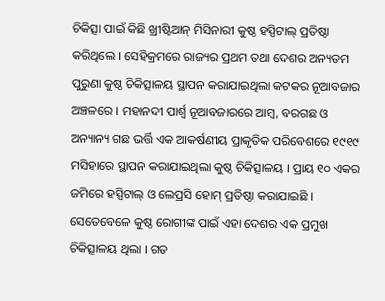ଚିକିତ୍ସା ପାଇଁ କିଛି ଖ୍ରୀଷ୍ଟିଆନ୍ ମିସିନାରୀ କୁଷ୍ଠ ହସ୍ପିଟାଲ୍ ପ୍ରତିଷ୍ଠା କରିଥିଲେ । ସେହିକ୍ରମରେ ରାଜ୍ୟର ପ୍ରଥମ ତଥା ଦେଶର ଅନ୍ୟତମ ପୁରୁଣା କୁଷ୍ଠ ଚିକିତ୍ସାଳୟ ସ୍ଥାପନ କରାଯାଇଥିଲା କଟକର ନୂଆବଜାର ଅଞ୍ଚଳରେ । ମହାନଦୀ ପାର୍ଶ୍ୱ ନୂଆବଜାରରେ ଆମ୍ବ, ବରଗଛ ଓ ଅନ୍ୟାନ୍ୟ ଗଛ ଭର୍ତ୍ତି ଏକ ଆକର୍ଷଣୀୟ ପ୍ରାକୃତିକ ପରିବେଶରେ ୧୯୧୯ ମସିହାରେ ସ୍ଥାପନ କରାଯାଇଥିଲା କୁଷ୍ଠ ଚିକିତ୍ସାଳୟ । ପ୍ରାୟ ୧୦ ଏକର ଜମିରେ ହସ୍ପିଟାଲ୍ ଓ ଲେପ୍ରସି ହୋମ୍ ପ୍ରତିଷ୍ଠା କରାଯାଇଛି । ସେତେବେଳେ କୁଷ୍ଠ ରୋଗୀଙ୍କ ପାଇଁ ଏହା ଦେଶର ଏକ ପ୍ରମୁଖ ଚିକିତ୍ସାଳୟ ଥିଲା । ଗତ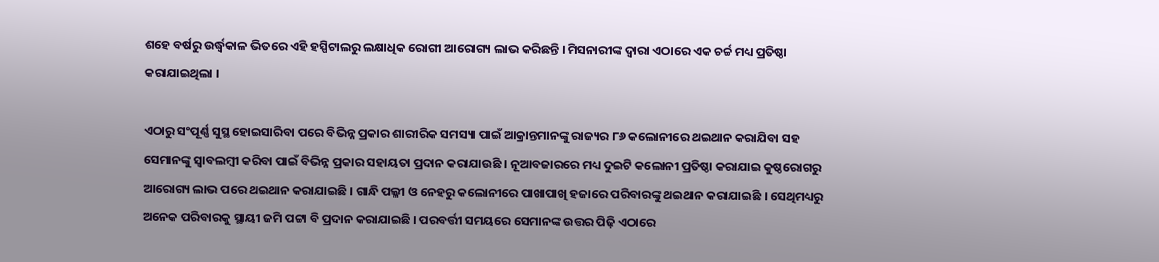ଶହେ ବର୍ଷରୁ ଉର୍ଦ୍ଧ୍ଵକାଳ ଭିତରେ ଏହି ହସ୍ପିଟାଲରୁ ଲକ୍ଷାଧିକ ରୋଗୀ ଆରୋଗ୍ୟ ଲାଭ କରିଛନ୍ତି । ମିସନାରୀଙ୍କ ଦ୍ୱାରା ଏଠାରେ ଏକ ଚର୍ଚ୍ଚ ମଧ୍ୟ ପ୍ରତିଷ୍ଠା କରାଯାଇଥିଲା ।

ଏଠାରୁ ସଂପୂର୍ଣ୍ଣ ସୁସ୍ଥ ହୋଇସାରିବା ପରେ ବିଭିନ୍ନ ପ୍ରକାର ଶାରୀରିକ ସମସ୍ୟା ପାଇଁ ଆକ୍ରାନ୍ତମାନଙ୍କୁ ରାଜ୍ୟର ୮୬ କଲୋନୀରେ ଥଇଥାନ କରାଯିବା ସହ ସେମାନଙ୍କୁ ସ୍ୱାବଲମ୍ବୀ କରିବା ପାଇଁ ବିଭିନ୍ନ ପ୍ରକାର ସହାୟତା ପ୍ରଦାନ କରାଯାଉଛି । ନୂଆବଜାରରେ ମଧ୍ୟ ଦୁଇଟି କଲୋନୀ ପ୍ରତିଷ୍ଠା କରାଯାଇ କୁଷ୍ଠରୋଗରୁ ଆରୋଗ୍ୟ ଲାଭ ପରେ ଥଇଥାନ କରାଯାଇଛି । ଗାନ୍ଧି ପଲ୍ଳୀ ଓ ନେହରୁ କଲୋନୀରେ ପାଖାପାଖି ହଜାରେ ପରିବାରଙ୍କୁ ଥଇଥାନ କରାଯାଇଛି । ସେଥିମଧ୍ୟରୁ ଅନେକ ପରିବାରକୁ ସ୍ଥାୟୀ ଜମି ପଟ୍ଟା ବି ପ୍ରଦାନ କରାଯାଇଛି । ପରବର୍ତ୍ତୀ ସମୟରେ ସେମାନଙ୍କ ଉତ୍ତର ପିଢ଼ି ଏଠାରେ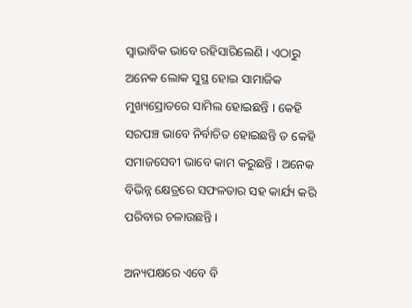ସ୍ୱାଭାବିକ ଭାବେ ରହିସାରିଲେଣି । ଏଠାରୁ ଅନେକ ଲୋକ ସୁସ୍ଥ ହୋଇ ସାମାଜିକ ମୁଖ୍ୟସ୍ରୋତରେ ସାମିଲ ହୋଇଛନ୍ତି । କେହି ସରପଞ୍ଚ ଭାବେ ନିର୍ବାଚିତ ହୋଇଛନ୍ତି ତ କେହି ସମାଜସେବୀ ଭାବେ କାମ କରୁଛନ୍ତି । ଅନେକ ବିଭିନ୍ନ କ୍ଷେତ୍ରରେ ସଫଳତାର ସହ କାର୍ଯ୍ୟ କରି ପରିବାର ଚଳାଉଛନ୍ତି ।

ଅନ୍ୟପକ୍ଷରେ ଏବେ ବି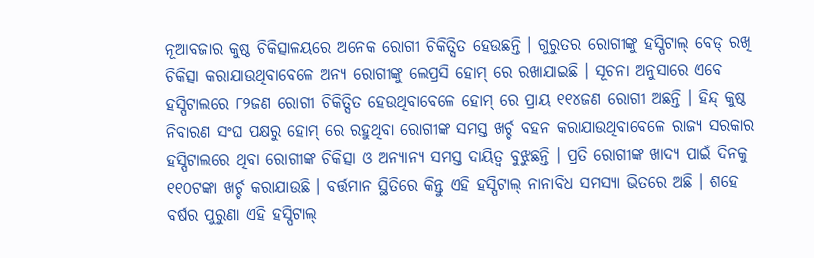ନୂଆବଜାର କୁଷ୍ଠ ଚିକିତ୍ସାଳୟରେ ଅନେକ ରୋଗୀ ଚିକିତ୍ସିତ ହେଉଛନ୍ତି । ଗୁରୁତର ରୋଗୀଙ୍କୁ ହସ୍ପିଟାଲ୍ ବେଡ୍ ରଖି ଚିକିତ୍ସା କରାଯାଉଥିବାବେଳେ ଅନ୍ୟ ରୋଗୀଙ୍କୁ ଲେପ୍ରସି ହୋମ୍ ରେ ରଖାଯାଇଛି । ସୂଚନା ଅନୁସାରେ ଏବେ ହସ୍ପିଟାଲରେ ୮୨ଜଣ ରୋଗୀ ଚିକିତ୍ସିତ ହେଉଥିବାବେଳେ ହୋମ୍ ରେ ପ୍ରାୟ ୧୧୪ଜଣ ରୋଗୀ ଅଛନ୍ତି । ହିନ୍ଦ୍ କୁଷ୍ଠ ନିବାରଣ ସଂଘ ପକ୍ଷରୁ ହୋମ୍ ରେ ରହୁଥିବା ରୋଗୀଙ୍କ ସମସ୍ତ ଖର୍ଚ୍ଚ ବହନ କରାଯାଉଥିବାବେଳେ ରାଜ୍ୟ ସରକାର ହସ୍ପିଟାଲରେ ଥିବା ରୋଗୀଙ୍କ ଚିକିତ୍ସା ଓ ଅନ୍ୟାନ୍ୟ ସମସ୍ତ ଦାୟିତ୍ୱ ବୁଝୁଛନ୍ତି । ପ୍ରତି ରୋଗୀଙ୍କ ଖାଦ୍ୟ ପାଇଁ ଦିନକୁ ୧୧୦ଟଙ୍କା ଖର୍ଚ୍ଚ କରାଯାଉଛି । ବର୍ତ୍ତମାନ ସ୍ଥିତିରେ କିନ୍ତୁ ଏହି ହସ୍ପିଟାଲ୍ ନାନାବିଧ ସମସ୍ୟା ଭିତରେ ଅଛି । ଶହେ ବର୍ଷର ପୁରୁଣା ଏହି ହସ୍ପିଟାଲ୍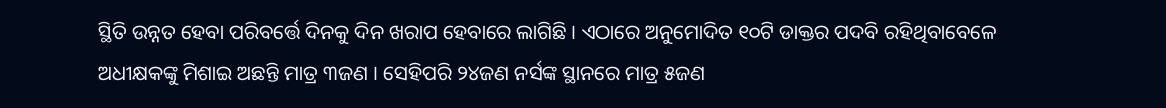ସ୍ଥିତି ଉନ୍ନତ ହେବା ପରିବର୍ତ୍ତେ ଦିନକୁ ଦିନ ଖରାପ ହେବାରେ ଲାଗିଛି । ଏଠାରେ ଅନୁମୋଦିତ ୧୦ଟି ଡାକ୍ତର ପଦବି ରହିଥିବାବେଳେ ଅଧୀକ୍ଷକଙ୍କୁ ମିଶାଇ ଅଛନ୍ତି ମାତ୍ର ୩ଜଣ । ସେହିପରି ୨୪ଜଣ ନର୍ସଙ୍କ ସ୍ଥାନରେ ମାତ୍ର ୫ଜଣ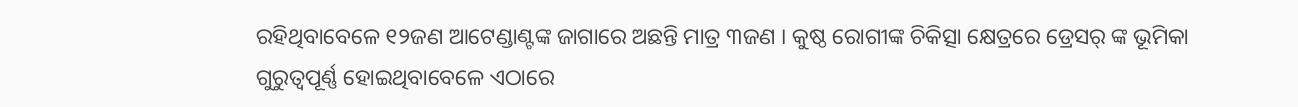ରହିଥିବାବେଳେ ୧୨ଜଣ ଆଟେଣ୍ଡାଣ୍ଟଙ୍କ ଜାଗାରେ ଅଛନ୍ତି ମାତ୍ର ୩ଜଣ । କୁଷ୍ଠ ରୋଗୀଙ୍କ ଚିକିତ୍ସା କ୍ଷେତ୍ରରେ ଡ୍ରେସର୍ ଙ୍କ ଭୂମିକା ଗୁରୁତ୍ୱପୂର୍ଣ୍ଣ ହୋଇଥିବାବେଳେ ଏଠାରେ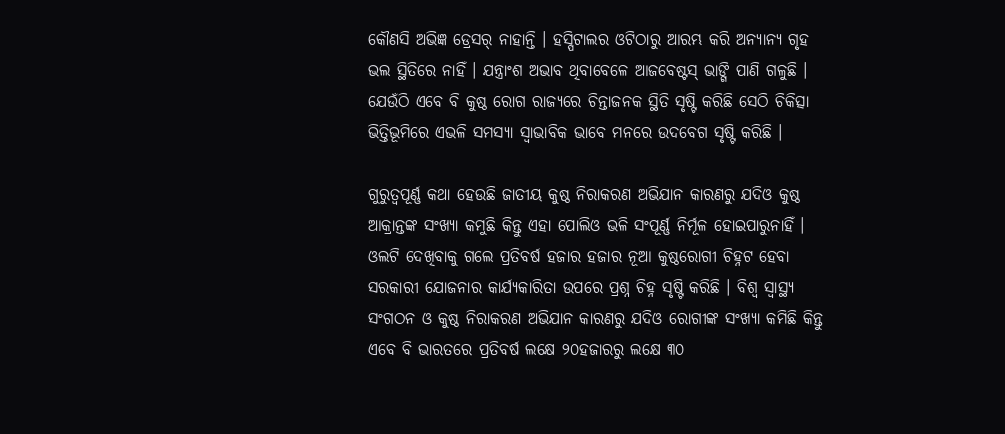କୌଣସି ଅଭିଜ୍ଞ ଡ୍ରେସର୍ ନାହାନ୍ତି । ହସ୍ପିଟାଲର ଓଟିଠାରୁ ଆରମ୍ଭ କରି ଅନ୍ୟାନ୍ୟ ଗୃହ ଭଲ ସ୍ଥିତିରେ ନାହିଁ । ଯନ୍ତ୍ରାଂଶ ଅଭାବ ଥିବାବେଳେ ଆଜବେଷ୍ଟସ୍ ଭାଙ୍ଗି ପାଣି ଗଳୁଛି । ଯେଉଁଠି ଏବେ ବି କୁଷ୍ଠ ରୋଗ ରାଜ୍ୟରେ ଚିନ୍ତାଜନକ ସ୍ଥିତି ସୃଷ୍ଟି କରିଛି ସେଠି ଚିକିତ୍ସା ଭିତ୍ତିଭୂମିରେ ଏଭଳି ସମସ୍ୟା ସ୍ୱାଭାବିକ ଭାବେ ମନରେ ଉଦବେଗ ସୃଷ୍ଟି କରିଛି ।

ଗୁରୁତ୍ୱପୂର୍ଣ୍ଣ କଥା ହେଉଛି ଜାତୀୟ କୁଷ୍ଠ ନିରାକରଣ ଅଭିଯାନ କାରଣରୁ ଯଦିଓ କୁଷ୍ଠ ଆକ୍ରାନ୍ତଙ୍କ ସଂଖ୍ୟା କମୁଛି କିନ୍ତୁ ଏହା ପୋଲିଓ ଭଳି ସଂପୂର୍ଣ୍ଣ ନିର୍ମୂଳ ହୋଇପାରୁନାହିଁ । ଓଲଟି ଦେଖିବାକୁ ଗଲେ ପ୍ରତିବର୍ଷ ହଜାର ହଜାର ନୂଆ କୁଷ୍ଠରୋଗୀ ଚିହ୍ନଟ ହେବା ସରକାରୀ ଯୋଜନାର କାର୍ଯ୍ୟକାରିତା ଉପରେ ପ୍ରଶ୍ନ ଚିହ୍ନ ସୃଷ୍ଟି କରିଛି । ବିଶ୍ୱ ସ୍ୱାସ୍ଥ୍ୟ ସଂଗଠନ ଓ କୁଷ୍ଠ ନିରାକରଣ ଅଭିଯାନ କାରଣରୁ ଯଦିଓ ରୋଗୀଙ୍କ ସଂଖ୍ୟା କମିଛି କିନ୍ତୁ ଏବେ ବି ଭାରତରେ ପ୍ରତିବର୍ଷ ଲକ୍ଷେ ୨୦ହଜାରରୁ ଲକ୍ଷେ ୩୦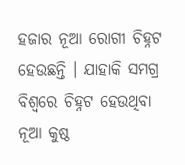ହଜାର ନୂଆ ରୋଗୀ ଚିହ୍ନଟ ହେଉଛନ୍ତି । ଯାହାକି ସମଗ୍ର ବିଶ୍ୱରେ ଚିହ୍ନଟ ହେଉଥିବା ନୂଆ କୁଷ୍ଠ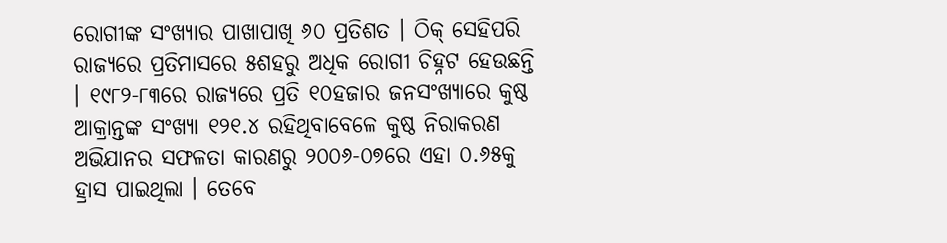ରୋଗୀଙ୍କ ସଂଖ୍ୟାର ପାଖାପାଖି ୬୦ ପ୍ରତିଶତ । ଠିକ୍ ସେହିପରି ରାଜ୍ୟରେ ପ୍ରତିମାସରେ ୫ଶହରୁ ଅଧିକ ରୋଗୀ ଚିହ୍ନଟ ହେଉଛନ୍ତି । ୧୯୮୨-୮୩ରେ ରାଜ୍ୟରେ ପ୍ରତି ୧୦ହଜାର ଜନସଂଖ୍ୟାରେ କୁଷ୍ଠ ଆକ୍ରାନ୍ତଙ୍କ ସଂଖ୍ୟା ୧୨୧.୪ ରହିଥିବାବେଳେ କୁଷ୍ଠ ନିରାକରଣ ଅଭିଯାନର ସଫଳତା କାରଣରୁ ୨୦୦୬-୦୭ରେ ଏହା ୦.୬୫କୁ ହ୍ରାସ ପାଇଥିଲା । ତେବେ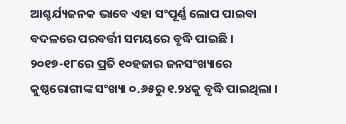ଆଶ୍ଚର୍ଯ୍ୟଜନକ ଭାବେ ଏହା ସଂପୂର୍ଣ୍ଣ ଲୋପ ପାଇବା ବଦଳରେ ପରବର୍ତ୍ତୀ ସମୟରେ ବୃଦ୍ଧି ପାଇଛି । ୨୦୧୭-୧୮ରେ ପ୍ରତି ୧୦ହଜାର ଜନସଂଖ୍ୟାରେ କୁଷ୍ଠରୋଗୀଙ୍କ ସଂଖ୍ୟା ୦.୬୫ରୁ ୧.୨୪କୁ ବୃଦ୍ଧି ପାଇଥିଲା ।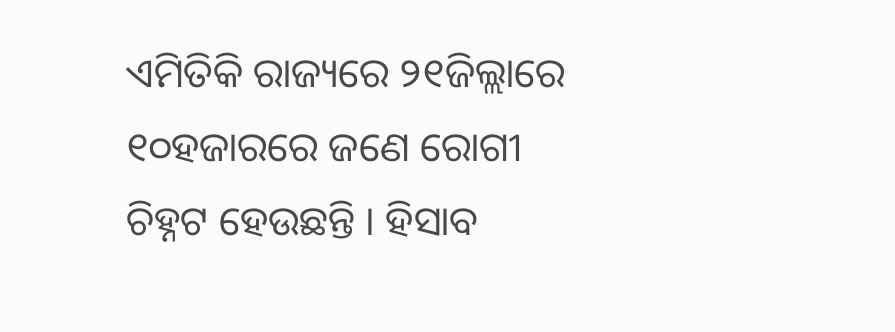ଏମିତିକି ରାଜ୍ୟରେ ୨୧ଜିଲ୍ଲାରେ ୧୦ହଜାରରେ ଜଣେ ରୋଗୀ ଚିହ୍ନଟ ହେଉଛନ୍ତି । ହିସାବ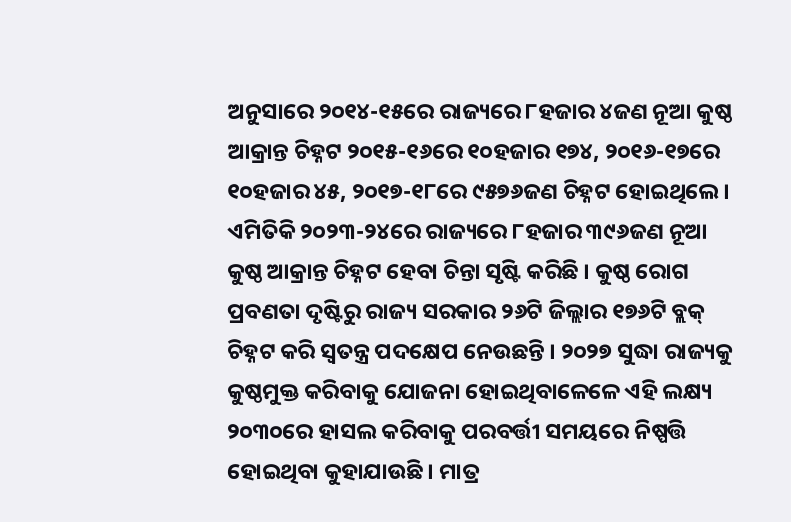ଅନୁସାରେ ୨୦୧୪-୧୫ରେ ରାଜ୍ୟରେ ୮ହଜାର ୪ଜଣ ନୂଆ କୁଷ୍ଠ ଆକ୍ରାନ୍ତ ଚିହ୍ନଟ ୨୦୧୫-୧୬ରେ ୧୦ହଜାର ୧୭୪, ୨୦୧୬-୧୭ରେ ୧୦ହଜାର ୪୫, ୨୦୧୭-୧୮ରେ ୯୫୭୬ଜଣ ଚିହ୍ନଟ ହୋଇଥିଲେ । ଏମିତିକି ୨୦୨୩-୨୪ରେ ରାଜ୍ୟରେ ୮ହଜାର ୩୯୬ଜଣ ନୂଆ କୁଷ୍ଠ ଆକ୍ରାନ୍ତ ଚିହ୍ନଟ ହେବା ଚିନ୍ତା ସୃଷ୍ଟି କରିଛି । କୁଷ୍ଠ ରୋଗ ପ୍ରବଣତା ଦୃଷ୍ଟିରୁ ରାଜ୍ୟ ସରକାର ୨୬ଟି ଜିଲ୍ଲାର ୧୭୬ଟି ବ୍ଲକ୍ ଚିହ୍ନଟ କରି ସ୍ୱତନ୍ତ୍ର ପଦକ୍ଷେପ ନେଉଛନ୍ତି । ୨୦୨୭ ସୁଦ୍ଧା ରାଜ୍ୟକୁ କୁଷ୍ଠମୁକ୍ତ କରିବାକୁ ଯୋଜନା ହୋଇଥିବାଳେଳେ ଏହି ଲକ୍ଷ୍ୟ ୨୦୩୦ରେ ହାସଲ କରିବାକୁ ପରବର୍ତ୍ତୀ ସମୟରେ ନିଷ୍ପତ୍ତି ହୋଇଥିବା କୁହାଯାଉଛି । ମାତ୍ର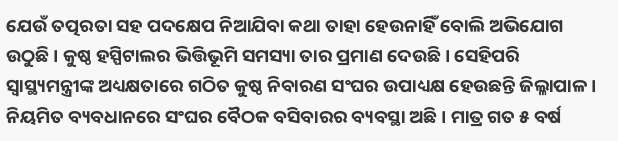ଯେଉଁ ତତ୍ପରତା ସହ ପଦକ୍ଷେପ ନିଆଯିବା କଥା ତାହା ହେଉନାହିଁ ବୋଲି ଅଭିଯୋଗ ଉଠୁଛି । କୁଷ୍ଠ ହସ୍ପିଟାଲର ଭିତ୍ତିଭୂମି ସମସ୍ୟା ତାର ପ୍ରମାଣ ଦେଉଛି । ସେହିପରି ସ୍ୱାସ୍ଥ୍ୟମନ୍ତ୍ରୀଙ୍କ ଅଧ୍ୟକ୍ଷତାରେ ଗଠିତ କୁଷ୍ଠ ନିବାରଣ ସଂଘର ଉପାଧ୍ୟକ୍ଷ ହେଉଛନ୍ତି ଜିଲ୍ଳାପାଳ । ନିୟମିତ ବ୍ୟବଧାନରେ ସଂଘର ବୈଠକ ବସିବାରର ବ୍ୟବସ୍ଥା ଅଛି । ମାତ୍ର ଗତ ୫ ବର୍ଷ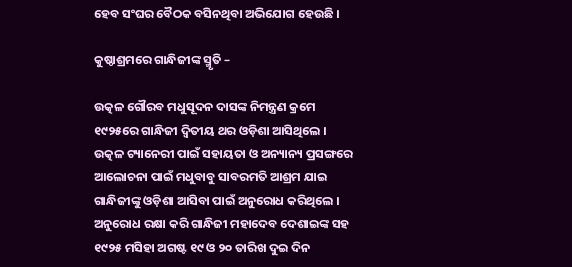ହେବ ସଂଘର ବୈଠକ ବସିନଥିବା ଅଭିଯୋଗ ହେଉଛି ।

କୁଷ୍ଠାଶ୍ରମରେ ଗାନ୍ଧିଜୀଙ୍କ ସ୍ମୃତି –

ଉତ୍କଳ ଗୌରବ ମଧୁସୂଦନ ଦାସଙ୍କ ନିମନ୍ତ୍ରଣ କ୍ରମେ ୧୯୨୫ରେ ଗାନ୍ଧିଜୀ ଦ୍ୱିତୀୟ ଥର ଓଡ଼ିଶା ଆସିଥିଲେ । ଉତ୍କଳ ଟ୍ୟାନେରୀ ପାଇଁ ସହାୟତା ଓ ଅନ୍ୟାନ୍ୟ ପ୍ରସଙ୍ଗରେ ଆଲୋଚନା ପାଇଁ ମଧୁବାବୁ ସାବରମତି ଆଶ୍ରମ ଯାଇ ଗାନ୍ଧିଜୀଙ୍କୁ ଓଡ଼ିଶା ଆସିବା ପାଇଁ ଅନୁରୋଧ କରିଥିଲେ । ଅନୁରୋଧ ରକ୍ଷା କରି ଗାନ୍ଧିଜୀ ମହାଦେବ ଦେଶାଇଙ୍କ ସହ ୧୯୨୫ ମସିହା ଅଗଷ୍ଟ ୧୯ ଓ ୨୦ ତାରିଖ ଦୁଇ ଦିନ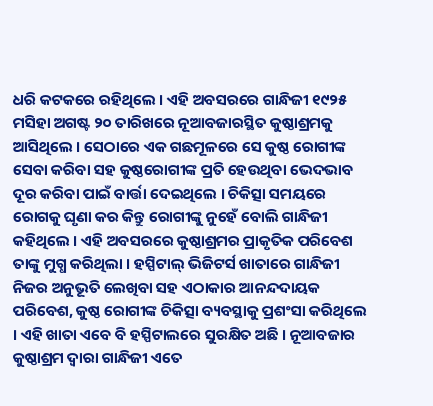ଧରି କଟକରେ ରହିଥିଲେ । ଏହି ଅବସରରେ ଗାନ୍ଧିଜୀ ୧୯୨୫ ମସିହା ଅଗଷ୍ଟ ୨୦ ତାରିଖରେ ନୂଆବଜାରସ୍ଥିତ କୁଷ୍ଠାଶ୍ରମକୁ ଆସିଥିଲେ । ସେଠାରେ ଏକ ଗଛମୂଳରେ ସେ କୁଷ୍ଠ ରୋଗୀଙ୍କ ସେବା କରିବା ସହ କୁଷ୍ଠରୋଗୀଙ୍କ ପ୍ରତି ହେଉଥିବା ଭେଦଭାବ ଦୂର କରିବା ପାଇଁ ବାର୍ତ୍ତା ଦେଇଥିଲେ । ଚିକିତ୍ସା ସମୟରେ ରୋଗକୁ ଘୃଣା କର କିନ୍ତୁ ରୋଗୀଙ୍କୁ ନୁହେଁ ବୋଲି ଗାନ୍ଧିଜୀ କହିଥିଲେ । ଏହି ଅବସରରେ କୁଷ୍ଠାଶ୍ରମର ପ୍ରାକୃତିକ ପରିବେଶ ତାଙ୍କୁ ମୁଗ୍ଧ କରିଥିଲା । ହସ୍ପିଟାଲ୍ ଭିଜିଟର୍ସ ଖାତାରେ ଗାନ୍ଧିଜୀ ନିଜର ଅନୁଭୂତି ଲେଖିବା ସହ ଏଠାକାର ଆନନ୍ଦଦାୟକ ପରିବେଶ, କୁଷ୍ଠ ରୋଗୀଙ୍କ ଚିକିତ୍ସା ବ୍ୟବସ୍ଥାକୁ ପ୍ରଶଂସା କରିଥିଲେ । ଏହି ଖାତା ଏବେ ବି ହସ୍ପିଟାଲରେ ସୁରକ୍ଷିତ ଅଛି । ନୂଆବଜାର କୁଷ୍ଠାଶ୍ରମ ଦ୍ୱାରା ଗାନ୍ଧିଜୀ ଏତେ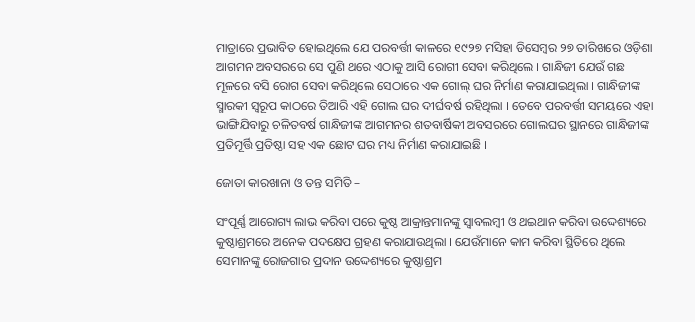ମାତ୍ରାରେ ପ୍ରଭାବିତ ହୋଇଥିଲେ ଯେ ପରବର୍ତ୍ତୀ କାଳରେ ୧୯୨୭ ମସିହା ଡିସେମ୍ବର ୨୭ ତାରିଖରେ ଓଡ଼ିଶା ଆଗମନ ଅବସରରେ ସେ ପୁଣି ଥରେ ଏଠାକୁ ଆସି ରୋଗୀ ସେବା କରିଥିଲେ । ଗାନ୍ଧିଜୀ ଯେଉଁ ଗଛ ମୂଳରେ ବସି ରୋଗ ସେବା କରିଥିଲେ ସେଠାରେ ଏକ ଗୋଲ୍ ଘର ନିର୍ମାଣ କରାଯାଇଥିଲା । ଗାନ୍ଧିଜୀଙ୍କ ସ୍ମାରକୀ ସ୍ୱରୂପ କାଠରେ ତିଆରି ଏହି ଗୋଲ ଘର ଦୀର୍ଘବର୍ଷ ରହିଥିଲା । ତେବେ ପରବର୍ତ୍ତୀ ସମୟରେ ଏହା ଭାଙ୍ଗିଯିବାରୁ ଚଳିତବର୍ଷ ଗାନ୍ଧିଜୀଙ୍କ ଆଗମନର ଶତବାର୍ଷିକୀ ଅବସରରେ ଗୋଲଘର ସ୍ଥାନରେ ଗାନ୍ଧିଜୀଙ୍କ ପ୍ରତିମୂର୍ତ୍ତି ପ୍ରତିଷ୍ଠା ସହ ଏକ ଛୋଟ ଘର ମଧ୍ୟ ନିର୍ମାଣ କରାଯାଇଛି ।

ଜୋତା କାରଖାନା ଓ ତନ୍ତ ସମିତି –

ସଂପୂର୍ଣ୍ଣ ଆରୋଗ୍ୟ ଲାଭ କରିବା ପରେ କୁଷ୍ଠ ଆକ୍ରାନ୍ତମାନଙ୍କୁ ସ୍ୱାବଲମ୍ବୀ ଓ ଥଇଥାନ କରିବା ଉଦ୍ଦେଶ୍ୟରେ କୁଷ୍ଠାଶ୍ରମରେ ଅନେକ ପଦକ୍ଷେପ ଗ୍ରହଣ କରାଯାଉଥିଲା । ଯେଉଁମାନେ କାମ କରିବା ସ୍ଥିତିରେ ଥିଲେ ସେମାନଙ୍କୁ ରୋଜଗାର ପ୍ରଦାନ ଉଦ୍ଦେଶ୍ୟରେ କୁଷ୍ଠାଶ୍ରମ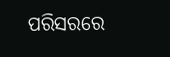ପରିସରରେ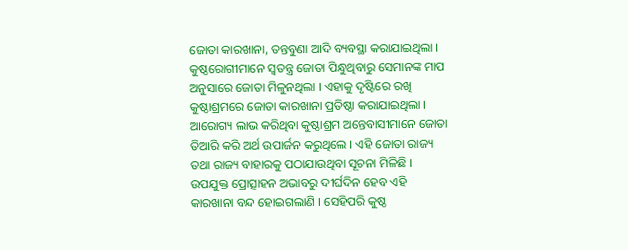ଜୋତା କାରଖାନା, ତନ୍ତବୁଣା ଆଦି ବ୍ୟବସ୍ଥା କରାଯାଇଥିଲା । କୁଷ୍ଠରୋଗୀମାନେ ସ୍ୱତନ୍ତ୍ର ଜୋତା ପିନ୍ଧୁଥିବାରୁ ସେମାନଙ୍କ ମାପ ଅନୁସାରେ ଜୋତା ମିଳୁନଥିଲା । ଏହାକୁ ଦୃଷ୍ଟିରେ ରଖି କୁଷ୍ଠାଶ୍ରମରେ ଜୋତା କାରଖାନା ପ୍ରତିଷ୍ଠା କରାଯାଇଥିଲା । ଆରୋଗ୍ୟ ଲାଭ କରିଥିବା କୁଷ୍ଠାଶ୍ରମ ଅନ୍ତେବାସୀମାନେ ଜୋତା ତିଆରି କରି ଅର୍ଥ ଉପାର୍ଜନ କରୁଥିଲେ । ଏହି ଜୋତା ରାଜ୍ୟ ତଥା ରାଜ୍ୟ ବାହାରକୁ ପଠାଯାଉଥିବା ସୂଚନା ମିଳିଛି । ଉପଯୁକ୍ତ ପ୍ରୋତ୍ସାହନ ଅଭାବରୁ ଦୀର୍ଘଦିନ ହେବ ଏହି କାରଖାନା ବନ୍ଦ ହୋଇଗଲାଣି । ସେହିପରି କୁଷ୍ଠ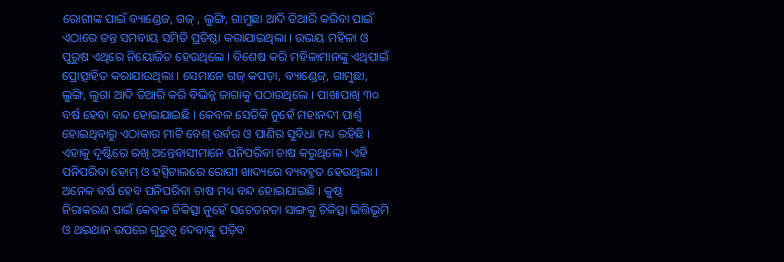ରୋଗୀଙ୍କ ପାଇଁ ବ୍ୟାଣ୍ଡେଜ, ଗଜ୍ , ଲୁଙ୍ଗି, ଗାମୁଛା ଆଦି ତିଆରି କରିବା ପାଇଁ ଏଠାରେ ତନ୍ତ ସମବାୟ ସମିତି ପ୍ରତିଷ୍ଠା କରାଯାଇଥିଲା । ଉଭୟ ମହିଳା ଓ ପୁରୁଷ ଏଥିରେ ନିୟୋଜିତ ହେଉଥିଲେ । ବିଶେଷ କରି ମହିଳାମାନଙ୍କୁ ଏଥିପାଇଁ ପ୍ରୋତ୍ସାହିତ କରାଯାଉଥିଲା । ସେମାନେ ଗଜ୍ କପଡ଼ା, ବ୍ୟାଣ୍ଡେଜ୍, ଗାମୁଛା, ଲୁଙ୍ଗି, ଲୁଗା ଆଦି ତିଆରି କରି ବିଭିନ୍ନ ଜାଗାକୁ ପଠାଉଥିଲେ । ପାଖାପାଖି ୩୦ ବର୍ଷ ହେବା ବନ୍ଦ ହୋଇଯାଇଛି । କେବଳ ସେତିକି ନୁହେଁ ମହାନଦୀ ପାର୍ଶ୍ୱ ହୋଇଥିବାରୁ ଏଠାକାର ମାଟି ବେଶ୍ ଉର୍ବର ଓ ପାଣିର ସୁବିଧା ମଧ୍ୟ ରହିଛି । ଏହାକୁ ଦୃଷ୍ଟିରେ ରଖି ଅନ୍ତେବାସୀମାନେ ପନିପରିବା ଚାଷ କରୁଥିଲେ । ଏହି ପନିପରିବା ହୋମ୍ ଓ ହସ୍ପିଟାଲରେ ରୋଗୀ ଖାଦ୍ୟରେ ବ୍ୟବହୃତ ହେଉଥିଲା । ଅନେକ ବର୍ଷ ହେବ ପନିପରିବା ଚାଷ ମଧ୍ୟ ବନ୍ଦ ହୋଇଯାଇଛି । କୁଷ୍ଠ ନିରାକରଣ ପାଇଁ କେବଳ ଚିକିତ୍ସା ନୁହେଁ ସଚେତନତା ସାଙ୍ଗକୁ ଚିକିତ୍ସା ଭିତ୍ତିଭୂମି ଓ ଥଇଥାନ ଉପରେ ଗୁରୁତ୍ୱ ଦେବାକୁ ପଡ଼ିବ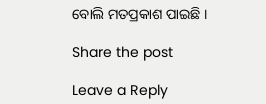ବୋଲି ମତପ୍ରକାଶ ପାଇଛି ।

Share the post

Leave a Reply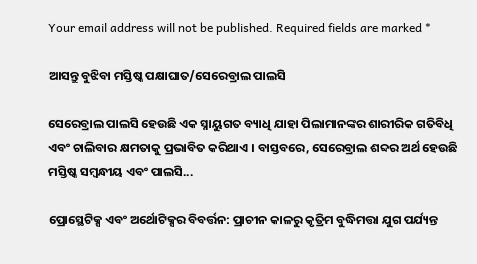Your email address will not be published. Required fields are marked *

ଆସନ୍ତୁ ବୁଝିବା ମସ୍ତିଷ୍କ ପକ୍ଷାଘାତ/ସେରେବ୍ରାଲ ପାଲସି

ସେରେବ୍ରାଲ ପାଲସି ହେଉଛି ଏକ ସ୍ନାୟୁଗତ ବ୍ୟାଧି ଯାହା ପିଲାମାନଙ୍କର ଶାରୀରିକ ଗତିବିଧି ଏବଂ ଚାଲିବାର କ୍ଷମତାକୁ ପ୍ରଭାବିତ କରିଥାଏ । ବାସ୍ତବରେ, ସେରେବ୍ରାଲ ଶବ୍ଦର ଅର୍ଥ ହେଉଛି ମସ୍ତିଷ୍କ ସମ୍ୱନ୍ଧୀୟ ଏବଂ ପାଲସି...

ପ୍ରୋସ୍ଥେଟିକ୍ସ ଏବଂ ଅର୍ଥୋଟିକ୍ସର ବିବର୍ତ୍ତନ: ପ୍ରାଚୀନ କାଳରୁ କୃତ୍ରିମ ବୁଦ୍ଧିମତ୍ତା ଯୁଗ ପର୍ଯ୍ୟନ୍ତ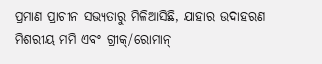ପ୍ରମାଣ ପ୍ରାଚୀନ ସଭ୍ୟତାରୁ ମିଳିଆସିଛି, ଯାହାର ଉଦାହରଣ ମିଶରୀୟ ମମି ଏବଂ ଗ୍ରୀକ୍/ରୋମାନ୍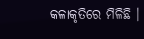କଳାକୃତିରେ ମିଳିଛି ।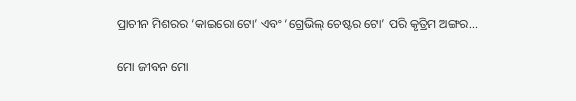ପ୍ରାଚୀନ ମିଶରର ‘କାଇରୋ ଟୋ’ ଏବଂ ‘ଗ୍ରେଭିଲ୍ ଚେଷ୍ଟର ଟୋ’ ପରି କୃତ୍ରିମ ଅଙ୍ଗର...

ମୋ ଜୀବନ ମୋ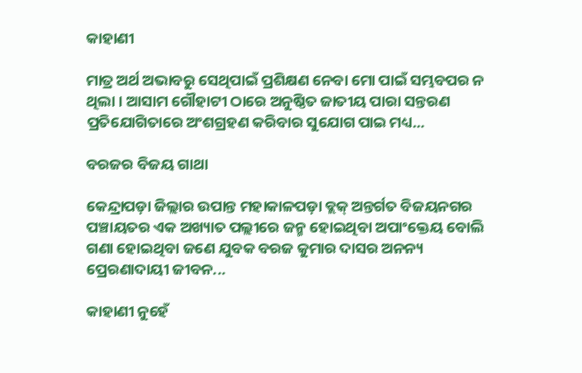କାହାଣୀ

ମାତ୍ର ଅର୍ଥ ଅଭାବରୁ ସେଥିପାଇଁ ପ୍ରଶିକ୍ଷଣ ନେବା ମୋ ପାଇଁ ସମ୍ଭବପର ନ ଥିଲା । ଆସାମ ଗୌହାଟୀ ଠାରେ ଅନୁଷ୍ଠିତ ଜାତୀୟ ପାରା ସନ୍ତରଣ ପ୍ରତିଯୋଗିତାରେ ଅଂଶଗ୍ରହଣ କରିବାର ସୁଯୋଗ ପାଇ ମଧ୍ୟ...

ବରଜର ବିଜୟ ଗାଥା

କେନ୍ଦ୍ରାପଡ଼ା ଜିଲ୍ଲାର ଉପାନ୍ତ ମହାକାଳପଡ଼ା ବ୍ଲକ୍ ଅନ୍ତର୍ଗତ ବିଜୟନଗର ପଞ୍ଚାୟତର ଏକ ଅଖ୍ୟାତ ପଲ୍ଲୀରେ ଜନ୍ମ ହୋଇଥିବା ଅପାଂକ୍ତେୟ ବୋଲି ଗଣା ହୋଇଥିବା ଜଣେ ଯୁବକ ବରଜ କୁମାର ଦାସର ଅନନ୍ୟ ପ୍ରେରଣାଦାୟୀ ଜୀବନ...

କାହାଣୀ ନୁହେଁ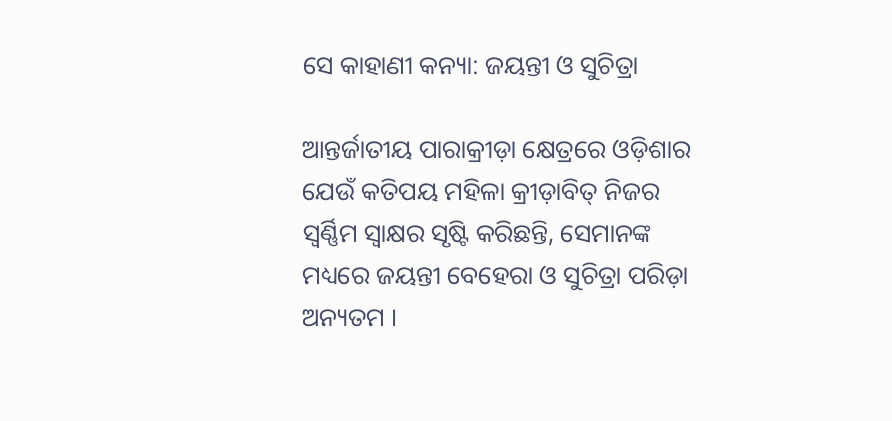ସେ କାହାଣୀ କନ୍ୟା: ଜୟନ୍ତୀ ଓ ସୁଚିତ୍ରା

ଆନ୍ତର୍ଜାତୀୟ ପାରାକ୍ରୀଡ଼ା କ୍ଷେତ୍ରରେ ଓଡ଼ିଶାର ଯେଉଁ କତିପୟ ମହିଳା କ୍ରୀଡ଼ାବିତ୍ ନିଜର ସ୍ୱର୍ଣ୍ଣିମ ସ୍ୱାକ୍ଷର ସୃଷ୍ଟି କରିଛନ୍ତି, ସେମାନଙ୍କ ମଧ୍ୟରେ ଜୟନ୍ତୀ ବେହେରା ଓ ସୁଚିତ୍ରା ପରିଡ଼ା ଅନ୍ୟତମ ।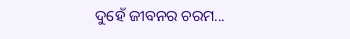ଦୁହେଁ ଜୀବନର ଚରମ...